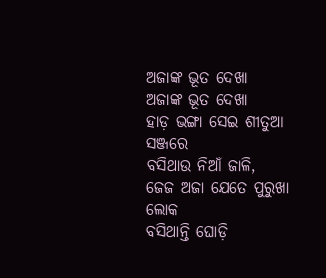ଅଜାଙ୍କ ଭୂତ ଦେଖା
ଅଜାଙ୍କ ଭୂତ ଦେଖା
ହାଡ଼ ଭଙ୍ଗା ସେଇ ଶୀତୁଆ ସଞ୍ଜରେ
ବସିଥାଉ ନିଆଁ ଜାଳି,
ଜେଜ ଅଜା ଯେତେ ପୁରୁଖା ଲୋକ
ବସିଥାନ୍ତି ଘୋଡ଼ି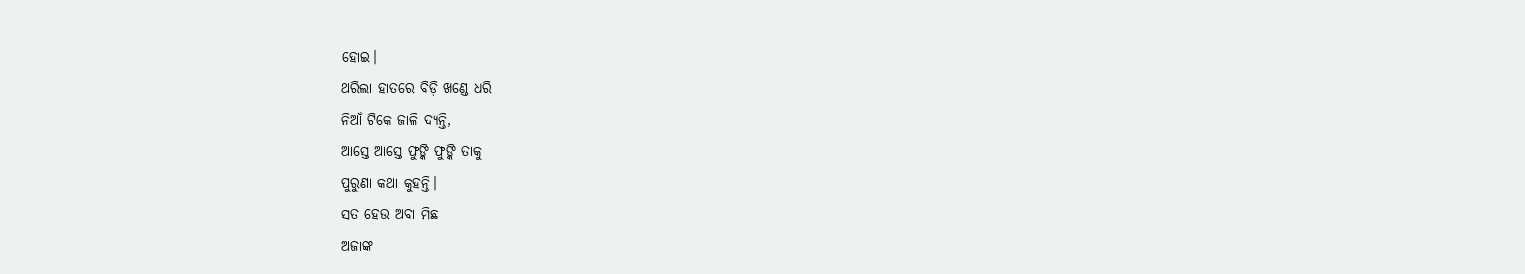ହୋଇ।
ଥରିଲା ହାତରେ ବିଡ଼ି ଖଣ୍ଡେ ଧରି
ନିଆଁ ଟିକେ ଜାଳି ଦ୍ୟନ୍ତି,
ଆସ୍ତେ ଆସ୍ତେ ଫୁଙ୍କି ଫୁଙ୍କି ତାକୁ
ପୁରୁଣା କଥା କୁହନ୍ତି।
ସତ ହେଉ ଅବା ମିଛ
ଅଜାଙ୍କ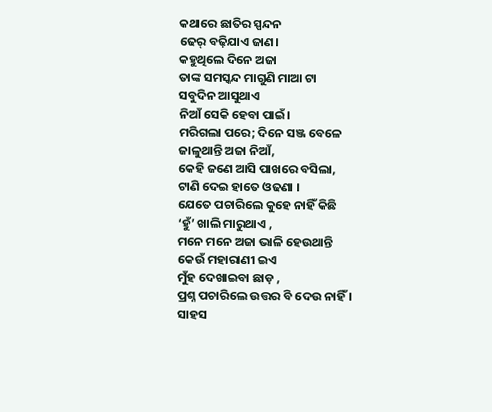କଥାରେ ଛାତିର ସ୍ପନ୍ଦନ
ଢେର୍ ବଢ଼ିଯାଏ ଜାଣ।
କହୁଥିଲେ ଦିନେ ଅଜା
ତାଙ୍କ ସମସ୍କନ୍ଦ ମାଗୁଣି ମାଆ ଟା
ସବୁଦିନ ଆସୁଥାଏ
ନିଆଁ ସେକି ହେବା ପାଇଁ।
ମରିଗଲା ପରେ; ଦିନେ ସଞ୍ଜ ବେଳେ
ଜାଳୁଥାନ୍ତି ଅଜା ନିଆଁ,
କେହି ଜଣେ ଆସି ପାଖରେ ବସିଲା,
ଟାଣି ଦେଇ ହାତେ ଓଢଣା ।
ଯେତେ ପଚାରିଲେ କୁହେ ନାହିଁ କିଛି
‘ହୁଁ’ ଖାଲି ମାରୁଥାଏ ,
ମନେ ମନେ ଅଜା ଭାଳି ହେଉଥାନ୍ତି
କେଉଁ ମହାରାଣୀ ଇଏ
ମୁଁହ ଦେଖାଇବା ଛାଡ଼ ,
ପ୍ରଶ୍ନ ପଚାରିଲେ ଉତ୍ତର ବି ଦେଉ ନାହିଁ ।
ସାହସ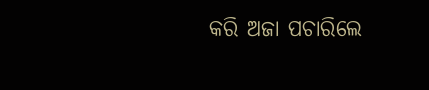କରି ଅଜା ପଚାରିଲେ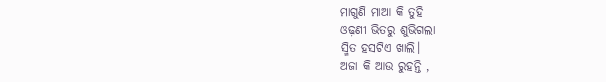ମାଗୁଣି ମାଆ କି ତୁହି
ଓଢ଼ଣୀ ଭିତରୁ ଶୁଭିଗଲା
ସ୍ମିତ ହସଟିଏ ଖାଲି।
ଅଜା କି ଆଉ ରୁହନ୍ତି ,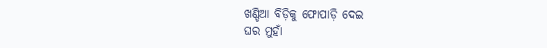ଖଣ୍ଡିଆ ବିଡ଼ିକୁ ଫୋପାଡ଼ି ଦେଇ
ଘର ମୁହାଁ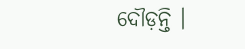ଦୌଡ଼ନ୍ତି ।